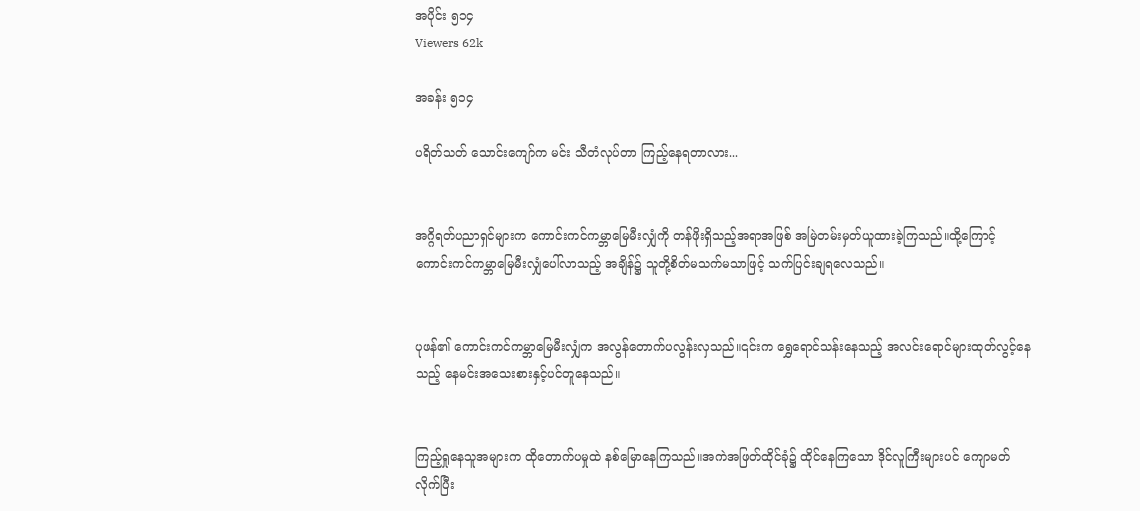အပိုင်း ၅၁၄
Viewers 62k

အခန်း ၅၁၄

ပရိတ်သတ် သောင်းကျော်က မင်း သီတံလုပ်တာ ကြည့်နေရတာလား...


အဂ္ဂိရတ်ပညာရှင်များက ကောင်းကင်ကမ္ဘာမြေမီးလျှံကို တန်ဖိုးရှိသည့်အရာအဖြစ် အမြဲတမ်းမှတ်ယူထားခဲ့ကြသည်။ထို့ကြောင့် ကောင်းကင်ကမ္ဘာမြေမီးလျှံပေါ်လာသည့် အချိန်၌ သူတို့စိတ်မသက်မသာဖြင့် သက်ပြင်းချရလေသည်။


ပုဖန်၏ ကောင်းကင်ကမ္ဘာမြေမီးလျှံက အလွန်တောက်ပလွန်းလှသည်။၎င်းက ရွှေရောင်သန်းနေသည့် အလင်းရောင်များထုတ်လွင့်နေသည့် နေမင်းအသေးစားနှင့်ပင်တူနေသည်။


ကြည့်ရှုနေသူအများက ထိုတောက်ပမှုထဲ နစ်မြောနေကြသည်။အကဲအဖြတ်ထိုင်ခုံ၌ ထိုင်နေကြသော ဒိုင်လူကြီးများပင် ကျောမတ်လိုက်ပြီး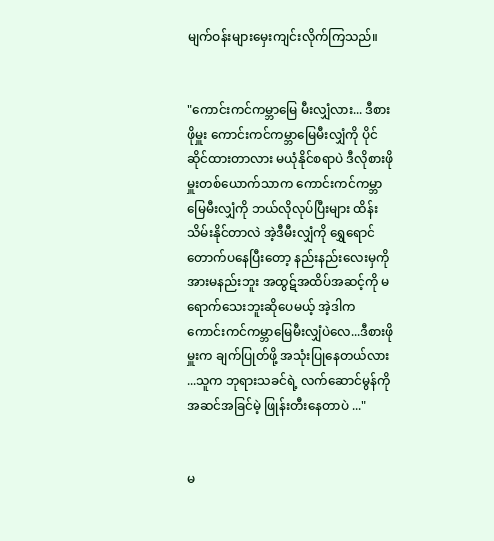မျက်ဝန်းများမှေးကျင်းလိုက်ကြသည်။


"ကောင်းကင်ကမ္ဘာမြေ မီးလျှံလား... ဒီစားဖိုမှူး ကောင်းကင်ကမ္ဘာမြေမီးလျှံကို ပိုင်ဆိုင်ထားတာလား မယုံနိုင်စရာပဲ ဒီလိုစားဖိုမှူးတစ်ယောက်သာက ကောင်းကင်ကမ္ဘာမြေမီးလျှံကို ဘယ်လိုလုပ်ပြီးများ ထိန်းသိမ်းနိုင်တာလဲ အဲ့ဒီမီးလျှံကို ရွှေရောင် တောက်ပနေပြီးတော့ နည်းနည်းလေးမှကို အားမနည်းဘူး အထွဋ်အထိပ်အဆင့်ကို မရောက်သေးဘူးဆိုပေမယ့် အဲ့ဒါက ကောင်းကင်ကမ္ဘာမြေမီးလျှံပဲလေ...ဒီစားဖိုမှူးက ချက်ပြုတ်ဖို့ အသုံးပြုနေတယ်လား ...သူက ဘုရားသခင်ရဲ့ လက်ဆောင်မွန်ကို အဆင်အခြင်မဲ့ ဖြုန်းတီးနေတာပဲ ..."


မ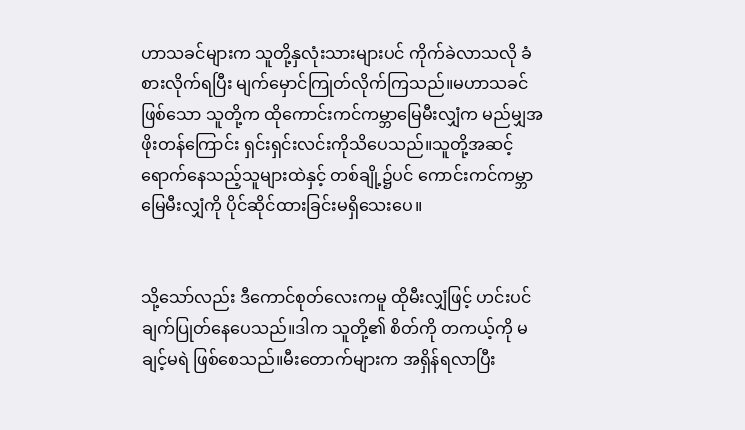ဟာသခင်များက သူတို့နှလုံးသားများပင် ကိုက်ခဲလာသလို ခံစားလိုက်ရပြီး မျက်မှောင်ကြုတ်လိုက်ကြသည်။မဟာသခင်ဖြစ်သော သူတို့က ထိုကောင်းကင်ကမ္ဘာမြေမီးလျှံက မည်မျှအဖိုးတန်ကြောင်း ရှင်းရှင်းလင်းကိုသိပေသည်။သူတို့အဆင့် ရောက်နေသည့်သူများထဲနှင့် တစ်ချို့၌ပင် ကောင်းကင်ကမ္ဘာမြေမီးလျှံကို ပိုင်ဆိုင်ထားခြင်းမရှိသေးပေ။


သို့သော်လည်း ဒီကောင်စုတ်လေးကမူ ထိုမီးလျှံဖြင့် ဟင်းပင်ချက်ပြုတ်နေပေသည်။ဒါက သူတို့၏ စိတ်ကို တကယ့်ကို မချင့်မရဲ ဖြစ်စေသည်။မီးတောက်များက အရှိန်ရလာပြီး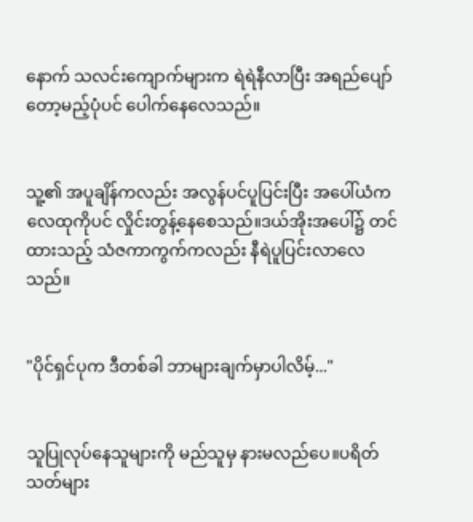နောက် သလင်းကျောက်များက ရဲရဲနီလာပြီး အရည်ပျော်တော့မည့်ပုံပင် ပေါက်နေလေသည်။


သူ့၏ အပူချိန်ကလည်း အလွန်ပင်ပူပြင်းပြီး အပေါ်ယံက လေထုကိုပင် လှိုင်းတွန့်နေစေသည်။ဒယ်အိုးအပေါ်၌ တင်ထားသည့် သံဇကာကွက်ကလည်း နီရဲပူပြင်းလာလေသည်။


"ပိုင်ရှင်ပုက ဒီတစ်ခါ ဘာများချက်မှာပါလိမ့်..."


သူပြုလုပ်နေသူများကို မည်သူမှ နားမလည်ပေ။ပရိတ်သတ်များ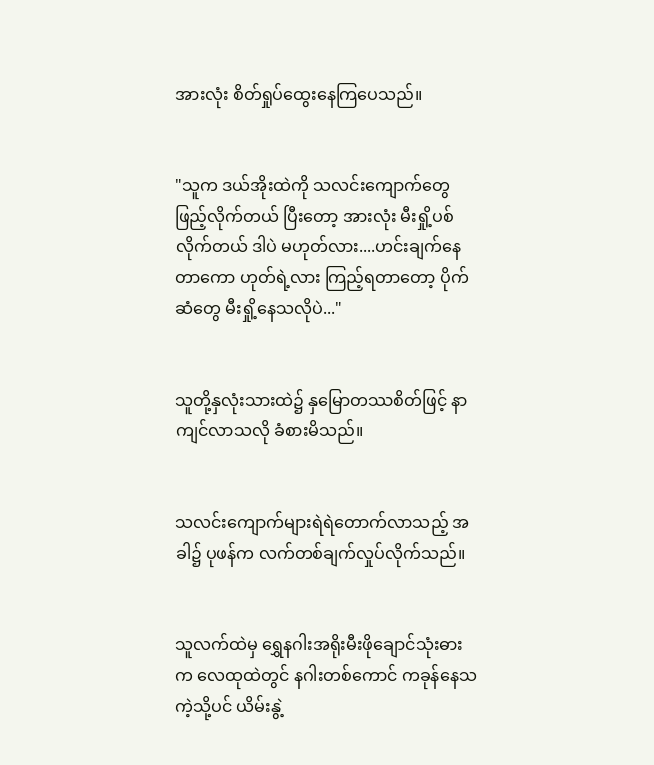အားလုံး စိတ်ရှုပ်ထွေးနေကြပေသည်။


"သူက ဒယ်အိုးထဲကို သလင်းကျောက်တွေ ဖြည့်လိုက်တယ် ပြီးတော့ အားလုံး မီးရှို့ပစ်လိုက်တယ် ဒါပဲ မဟုတ်လား....ဟင်းချက်နေတာကော ဟုတ်ရဲ့လား ကြည့်ရတာတော့ ပိုက်ဆံတွေ မီးရှို့နေသလိုပဲ..."


သူတို့နှလုံးသားထဲ၌ နှမြောတဿစိတ်ဖြင့် နာကျင်လာသလို ခံစားမိသည်။


သလင်းကျောက်များရဲရဲတောက်လာသည့် အခါ၌ ပုဖန်က လက်တစ်ချက်လှုပ်လိုက်သည်။


သူလက်ထဲမှ ရွှေနဂါးအရိုးမီးဖိုချောင်သုံးဓားက လေထုထဲတွင် နဂါးတစ်ကောင် ကခုန်နေသကဲ့သို့ပင် ယိမ်းနွဲ့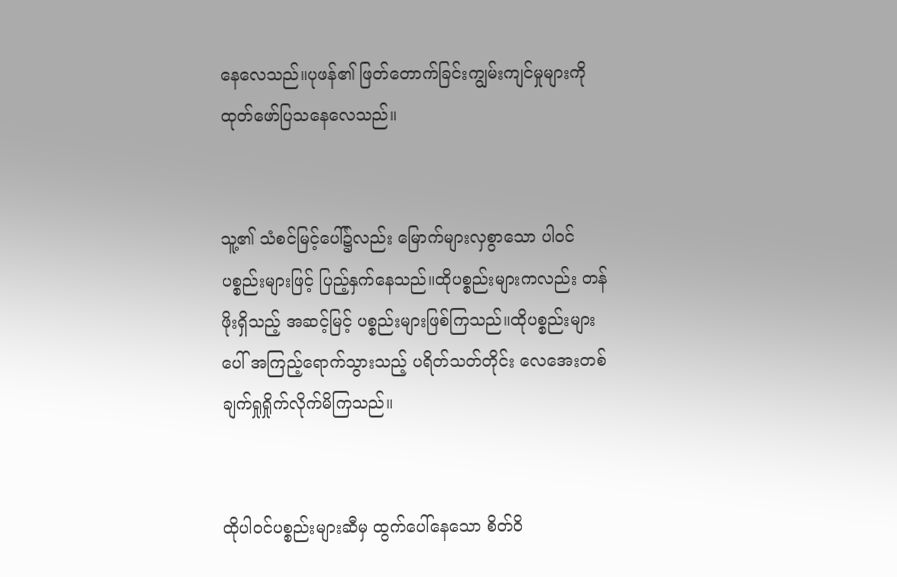နေလေသည်။ပုဖန်၏ ဖြတ်တောက်ခြင်းကျွမ်းကျင်မှုများကို ထုတ်ဖော်ပြသနေလေသည်။


သူ့၏ သံစင်မြင့်ပေါ်၌လည်း မြောက်များလှစွာသော ပါဝင်ပစ္စည်းများဖြင့် ပြည့်နှက်နေသည်။ထိုပစ္စည်းများကလည်း တန်ဖိုးရှိသည့် အဆင့်မြင့် ပစ္စည်းများဖြစ်ကြသည်။ထိုပစ္စည်းများပေါ် အကြည့်ရောက်သွားသည့် ပရိတ်သတ်တိုင်း လေအေးတစ်ချက်ရှုရှိုက်လိုက်မိကြသည်။


ထိုပါဝင်ပစ္စည်းများဆီမှ ထွက်ပေါ်နေသော စိတ်ဝိ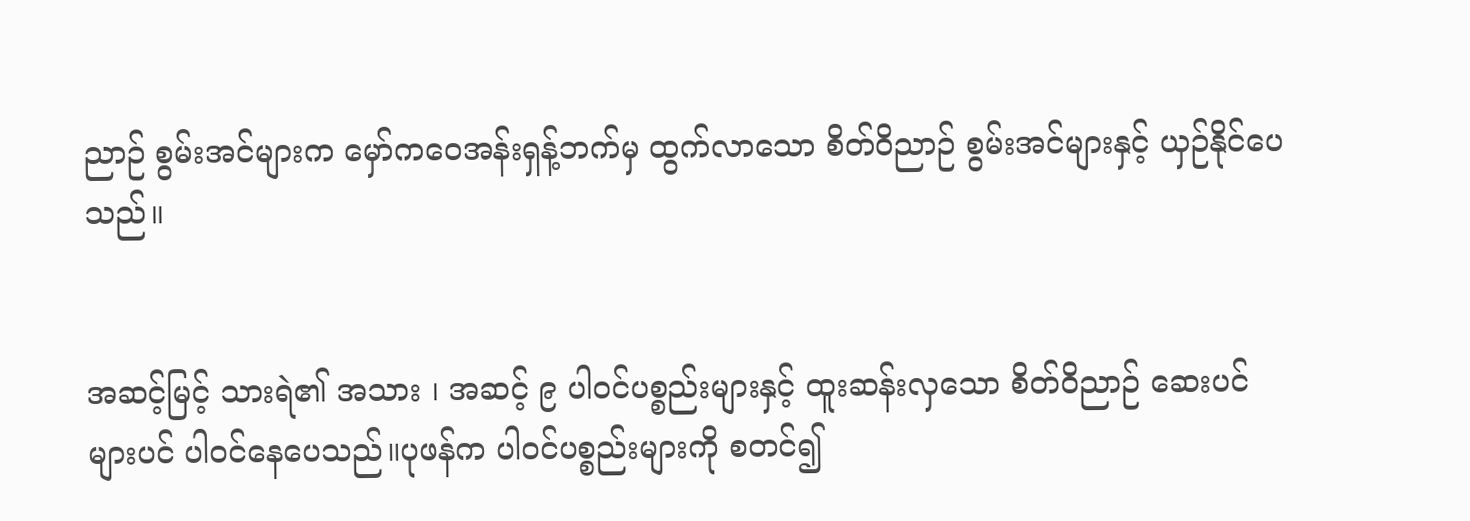ညာဉ် စွမ်းအင်များက မှော်ကဝေအန်းရှန့်ဘက်မှ ထွက်လာသော စိတ်ဝိညာဉ် စွမ်းအင်များနှင့် ယှဉ်နိုင်ပေသည်။


အဆင့်မြင့် သားရဲ၏ အသား ၊ အဆင့် ၉ ပါဝင်ပစ္စည်းများနှင့် ထူးဆန်းလှသော စိတ်ဝိညာဉ် ဆေးပင်များပင် ပါဝင်နေပေသည်။ပုဖန်က ပါဝင်ပစ္စည်းများကို စတင်၍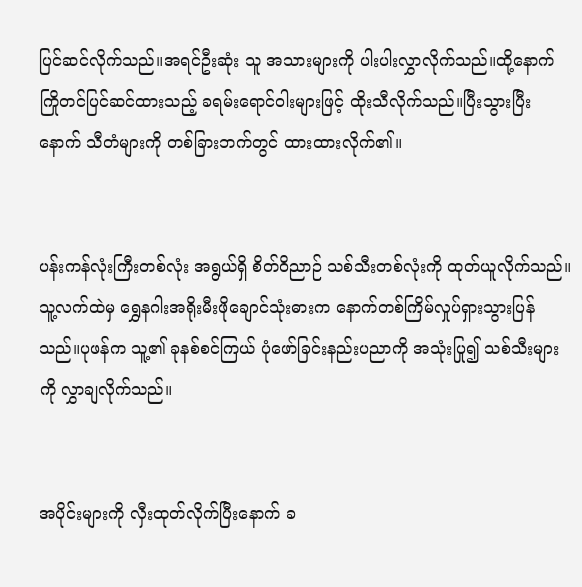ပြင်ဆင်လိုက်သည်။အရင်ဦးဆုံး သူ အသားများကို ပါးပါးလွှာလိုက်သည်။ထို့နောက် ကြိုတင်ပြင်ဆင်ထားသည့် ခရမ်းရောင်ဝါးများဖြင့် ထိုးသီလိုက်သည်။ပြီးသွားပြီးနောက် သီတံများကို တစ်ခြားဘက်တွင် ထားထားလိုက်၏။


ပန်းကန်လုံးကြီးတစ်လုံး အရွယ်ရှိ စိတ်ဝိညာဉ် သစ်သီးတစ်လုံးကို ထုတ်ယူလိုက်သည်။သူ့လက်ထဲမှ ရွှေနဂါးအရိုးမီးဖိုချောင်သုံးဓားက နောက်တစ်ကြိမ်လှုပ်ရှားသွားပြန်သည်။ပုဖန်က သူ့၏ ခုနစ်စင်ကြယ် ပုံဖော်ခြင်းနည်းပညာကို အသုံးပြု၍ သစ်သီးများကို လွှာချလိုက်သည်။


အပိုင်းများကို လှီးထုတ်လိုက်ပြီးနောက် ခ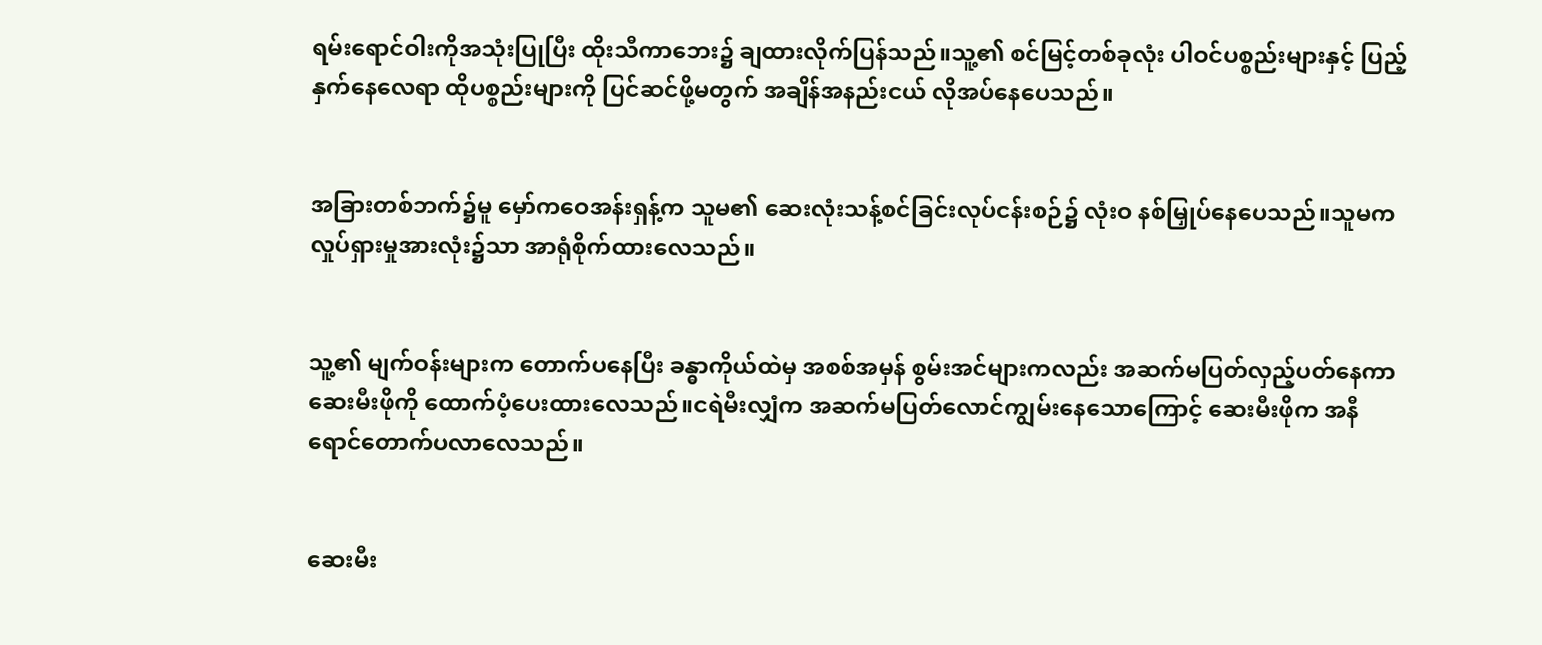ရမ်းရောင်ဝါးကိုအသုံးပြုပြီး ထိုးသီကာဘေး၌ ချထားလိုက်ပြန်သည်။သူ့၏ စင်မြင့်တစ်ခုလုံး ပါဝင်ပစ္စည်းများနှင့် ပြည့်နှက်နေလေရာ ထိုပစ္စည်းများကို ပြင်ဆင်ဖို့မတွက် အချိန်အနည်းငယ် လိုအပ်နေပေသည်။


အခြားတစ်ဘက်၌မူ မှော်ကဝေအန်းရှန့်က သူမ၏ ဆေးလုံးသန့်စင်ခြင်းလုပ်ငန်းစဉ်၌ လုံးဝ နစ်မြှုပ်နေပေသည်။သူမက လှုပ်ရှားမှုအားလုံး၌သာ အာရုံစိုက်ထားလေသည်။


သူ့၏ မျက်ဝန်းများက တောက်ပနေပြီး ခန္ဓာကိုယ်ထဲမှ အစစ်အမှန် စွမ်းအင်များကလည်း အဆက်မပြတ်လှည့်ပတ်နေကာ ဆေးမီးဖိုကို ထောက်ပံ့ပေးထားလေသည်။ငရဲမီးလျှံက အဆက်မပြတ်လောင်ကျွမ်းနေသောကြောင့် ဆေးမီးဖိုက အနီရောင်တောက်ပလာလေသည်။


ဆေးမီး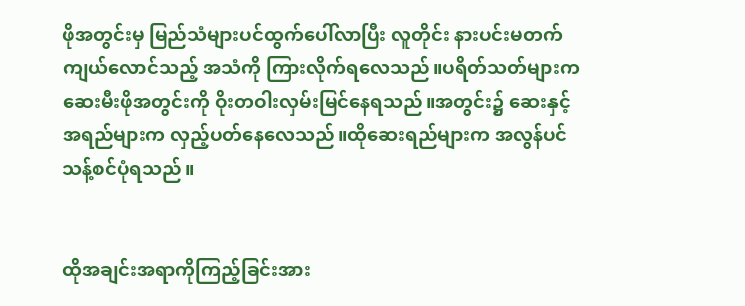ဖိုအတွင်းမှ မြည်သံများပင်ထွက်ပေါ်လာပြီး လူတိုင်း နားပင်းမတက် ကျယ်လောင်သည့် အသံကို ကြားလိုက်ရလေသည်။ပရိတ်သတ်များက ဆေးမီးဖိုအတွင်းကို ဝိုးတဝါးလှမ်းမြင်နေရသည်။အတွင်း၌ ဆေးနှင့် အရည်များက လှည့်ပတ်နေလေသည်။ထိုဆေးရည်များက အလွန်ပင် သန့်စင်ပုံရသည်။


ထိုအချင်းအရာကိုကြည့်ခြင်းအား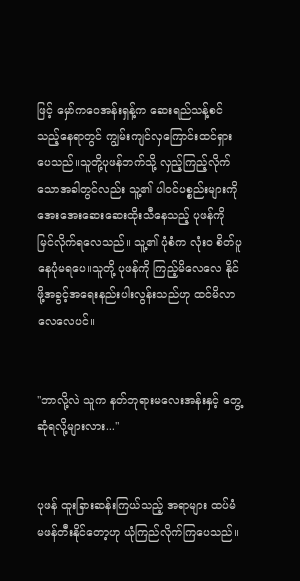ဖြင့် မှော်ကဝေအန်းရှန့်က ဆေးရည်သန့်စင်သည့်နေရာတွင် ကျွမ်းကျင်လှကြောင်းထင်ရှားပေသည်။သူတို့ပုဖန်ဘက်သို့ လှည့်ကြည့်လိုက်သောအခါတွင်လည်း သူ့၏ ပါဝင်ပစ္စည်းများကို အေးအေးဆေးဆေးထိုးသီနေသည့် ပုဖန်ကို မြင်လိုက်ရလေသည်။ သူ့၏ ပုံစံက လုံးဝ စိတ်ပူနေပုံမရပေ။သူတို့ ပုဖန်ကို ကြည့်မိလေလေ နိုင်ဖို့အခွင့်အရေးနည်းပါးလွန်းသည်ဟု ထင်မိလာလေလေပင်။


"ဘာလို့လဲ သူက နတ်ဘုရားမလေးအန်းနှင့် တွေ့ဆုံရလို့များလား..."


ပုဖန် ထူးခြားဆန်းကြယ်သည့် အရာများ ထပ်မံ မဖန်တီးနိုင်တော့ဟု ယုံကြည်လိုက်ကြပေသည်။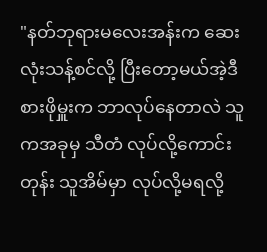"နတ်ဘုရားမလေးအန်းက ဆေးလုံးသန့်စင်လို့ ပြီးတော့မယ်အဲ့ဒီစားဖိုမှူးက ဘာလုပ်နေတာလဲ သူကအခုမှ သီတံ လုပ်လို့ကောင်းတုန်း သူအိမ်မှာ လုပ်လို့မရလို့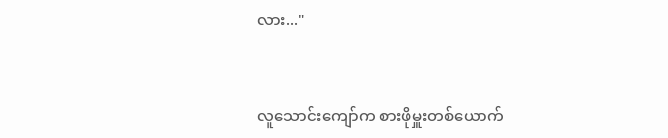လား..."


လူသောင်းကျော်က စားဖိုမှူးတစ်ယောက်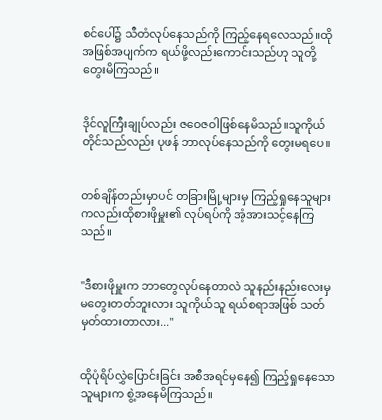စင်ပေါ်၌ သီတံလုပ်နေသည်ကို ကြည့်နေရလေသည်။ထိုအဖြစ်အပျက်က ရယ်ဖို့လည်းကောင်းသည်ဟု သူတို့ တွေးမိကြသည်။


ဒိုင်လူကြီးချုပ်လည်း ဇဝေဇဝါဖြစ်နေမိသည်။သူကိုယ်တိုင်သည်လည်း ပုဖန် ဘာလုပ်နေသည်ကို တွေးမရပေ။


တစ်ချိန်တည်းမှာပင် တခြားမြို့များမှ ကြည့်ရှုနေသူများကလည်းထိုစားဖိုမှူး၏ လုပ်ရပ်ကို အံ့အားသင့်နေကြသည်။


"ဒီစားဖိုမှူးက ဘာတွေလုပ်နေတာလဲ သူနည်းနည်းလေးမှ မတွေးတတ်ဘူးလား သူကိုယ်သူ ရယ်စရာအဖြစ် သတ်မှတ်ထားတာလား..."


ထိုပုံရိပ်လွှဲပြောင်းခြင်း အစီအရင်မှနေ၍ ကြည့်ရှုနေသောသူများက စွဲ့အနေမိကြသည်။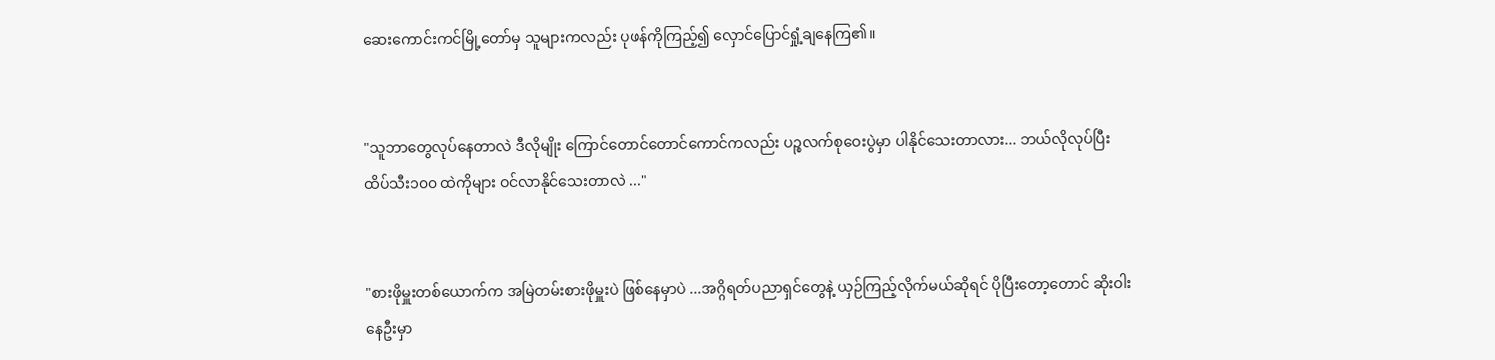ဆေးကောင်းကင်မြို့တော်မှ သူများကလည်း ပုဖန်ကိုကြည့်၍ လှောင်ပြောင်ရှုံ့ချနေကြ၏။


"သူဘာတွေလုပ်နေတာလဲ ဒီလိုမျိုး ကြောင်တောင်တောင်ကောင်ကလည်း ပဉ္စလက်စုဝေးပွဲမှာ ပါနိုင်သေးတာလား... ဘယ်လိုလုပ်ပြီး ထိပ်သီး၁၀၀ ထဲကိုများ ဝင်လာနိုင်သေးတာလဲ ..."


"စားဖိုမှူးတစ်ယောက်က အမြဲတမ်းစားဖိုမှူးပဲ ဖြစ်နေမှာပဲ ...အဂ္ဂိရတ်ပညာရှင်တွေနဲ့ ယှဉ်ကြည့်လိုက်မယ်ဆိုရင် ပိုပြီးတော့တောင် ဆိုးဝါးနေဦးမှာ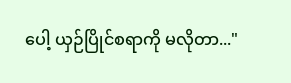ပေါ့ ယှဉ်ပြိုင်စရာကို မလိုတာ..."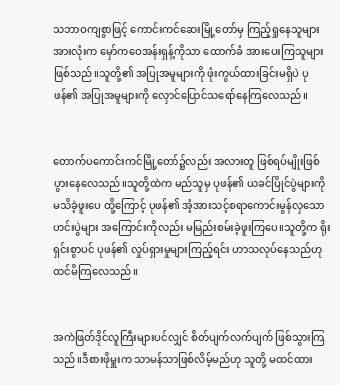သဘာဝကျစွာဖြင့် ကောင်းကင်ဆေးမြို့တော်မှ ကြည့်ရှုနေသူများအားလုံးက မှော်ကဝေအန်းရှန့်ကိုသာ ထောက်ခံ အားပေးကြသူများဖြစ်သည်။သူတို့၏ အပြုအမူများကို ဖုံးကွယ်ထားခြင်းမရှိပဲ ပုဖန်၏ အပြုအမူများကို လှောင်ပြောင်သရော်နေကြလေသည်။


တောက်ပကောင်းကင်မြို့တော်၌လည်း အလားတူ ဖြစ်ရပ်မျိုးဖြစ်ပွားနေလေသည်။သူတို့ထဲက မည်သူမှ ပုဖန်၏ ယခင်ပြိုင်ပွဲများကို မသိခဲ့ဖူးပေ ထို့ကြောင့် ပုဖန်၏ အံ့အားသင့်စရာကောင်းမွန်လှသော ဟင်းပွဲများ အကြောင်းကိုလည်း မမြည်းစမ်းခဲ့ဖူးကြပေ။သူတို့က ရိုးရှင်းစွာပင် ပုဖန်၏ လှုပ်ရှားမှုများကြည့်ရင်း ဟာသလုပ်နေသည်ဟု ထင်မိကြလေသည်။


အကဲဖြတ်ဒိုင်လူကြီးများပင်လျှင် စိတ်ပျက်လက်ပျက် ဖြစ်သွားကြသည်။ဒီစားဖိုမှူးက သာမန်သာဖြစ်လိမ့်မည်ဟု သူတို့ မထင်ထား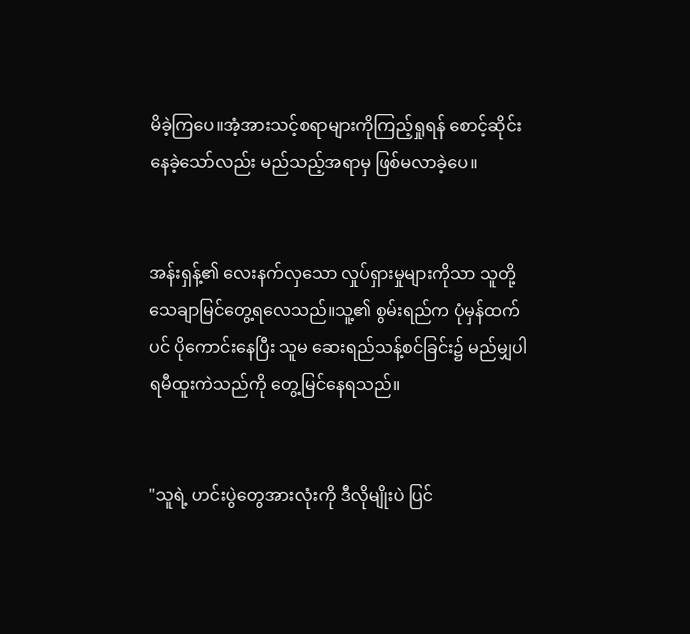မိခဲ့ကြပေ။အံ့အားသင့်စရာများကိုကြည့်ရှုရန် စောင့်ဆိုင်းနေခဲ့သော်လည်း မည်သည့်အရာမှ ဖြစ်မလာခဲ့ပေ။


အန်းရှန့်၏ လေးနက်လှသော လှုပ်ရှားမှုများကိုသာ သူတို့ သေချာမြင်တွေ့ရလေသည်။သူ့၏ စွမ်းရည်က ပုံမှန်ထက်ပင် ပိုကောင်းနေပြီး သူမ ဆေးရည်သန့်စင်ခြင်း၌ မည်မျှပါရမီထူးကဲသည်ကို တွေ့မြင်နေရသည်။


"သူရဲ့ ဟင်းပွဲတွေအားလုံးကို ဒီလိုမျိုးပဲ ပြင်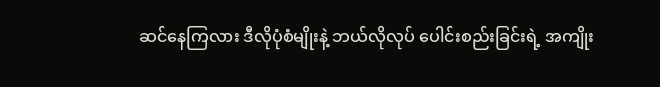ဆင်နေကြလား ဒီလိုပုံစံမျိုးနဲ့ ဘယ်လိုလုပ် ပေါင်းစည်းခြင်းရဲ့ အကျိုး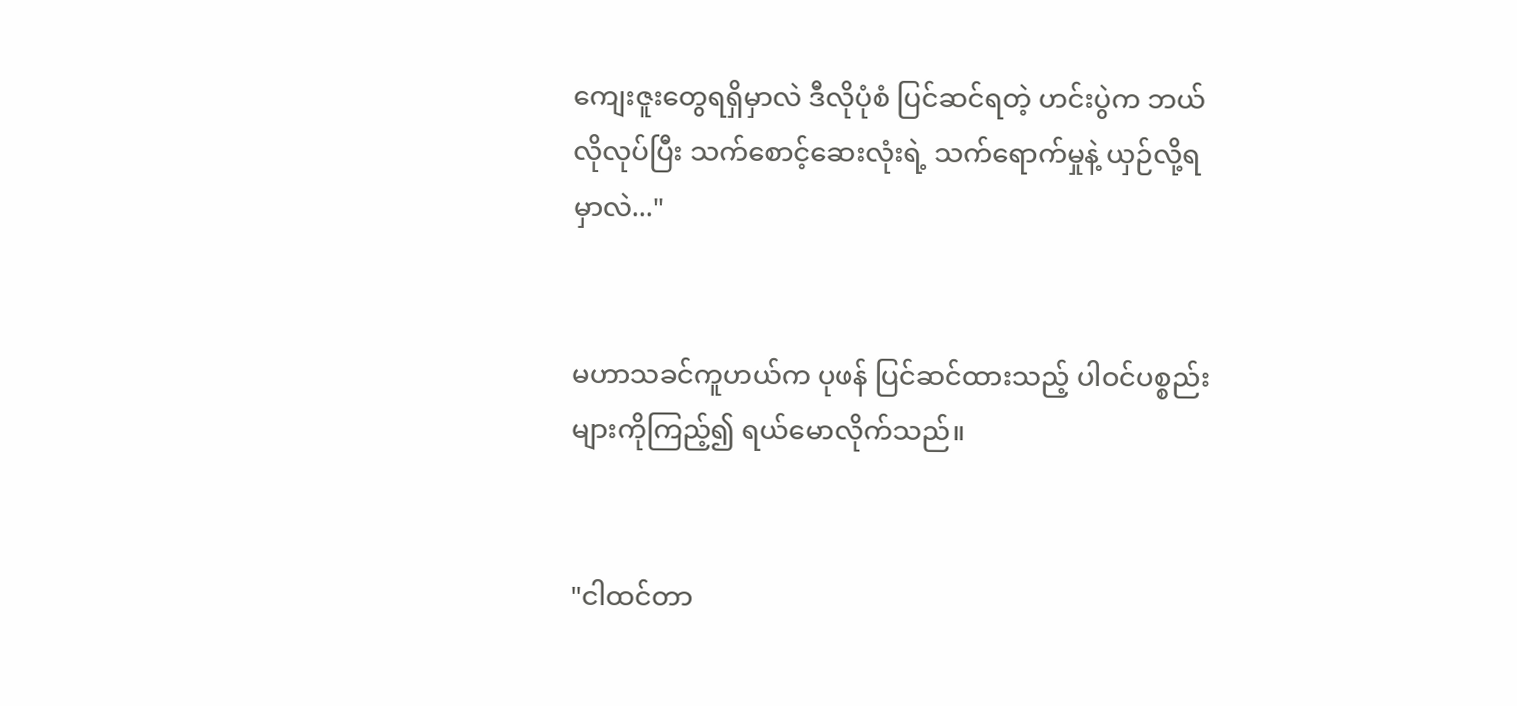ကျေးဇူးတွေရရှိမှာလဲ ဒီလိုပုံစံ ပြင်ဆင်ရတဲ့ ဟင်းပွဲက ဘယ်လိုလုပ်ပြီး သက်စောင့်ဆေးလုံးရဲ့ သက်ရောက်မှုနဲ့ ယှဉ်လို့ရမှာလဲ..."


မဟာသခင်ကူဟယ်က ပုဖန် ပြင်ဆင်ထားသည့် ပါဝင်ပစ္စည်းများကိုကြည့်၍ ရယ်မောလိုက်သည်။


"ငါထင်တာ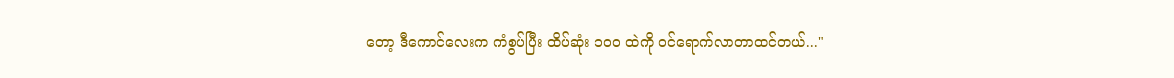တော့ ဒီကောင်လေးက ကံစွပ်ပြီး ထိပ်ဆုံး ၁၀၀ ထဲကို ဝင်ရောက်လာတာထင်တယ်..."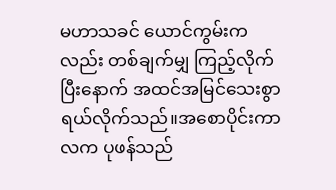မဟာသခင် ယောင်ကွမ်းကလည်း တစ်ချက်မျှ ကြည့်လိုက်ပြီးနောက် အထင်အမြင်သေးစွာ ရယ်လိုက်သည်။အစောပိုင်းကာလက ပုဖန်သည်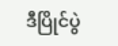ဒီပြိုင်ပွဲ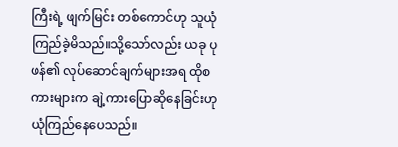ကြီးရဲ့ ဖျက်မြင်း တစ်ကောင်ဟု သူယုံကြည်ခဲ့မိသည်။သို့သော်လည်း ယခု ပုဖန်၏ လုပ်ဆောင်ချက်များအရ ထိုစကားများက ချဲ့ကားပြောဆိုနေခြင်းဟု ယုံကြည်နေပေသည်။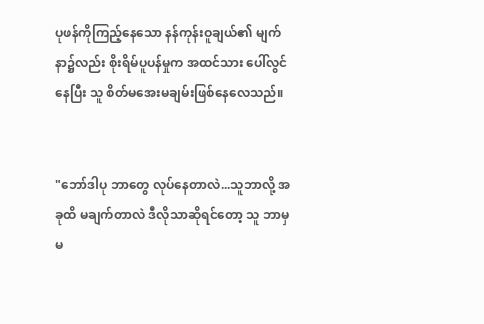ပုဖန်ကိုကြည့်နေသော နန်ကုန်းဝူချယ်၏ မျက်နာ၌လည်း စိုးရိမ်ပူပန်မှုက အထင်သား ပေါ်လွင်နေပြီး သူ စိတ်မအေးမချမ်းဖြစ်နေလေသည်။


"ဘော်ဒါပု ဘာတွေ လုပ်နေတာလဲ...သူဘာလို့ အခုထိ မချက်တာလဲ ဒီလိုသာဆိုရင်တော့ သူ ဘာမှမ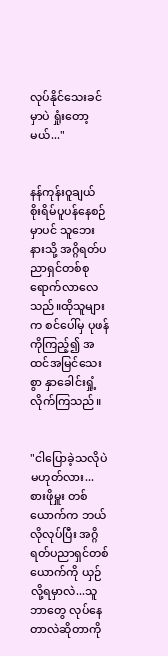လုပ်နိုင်သေးခင်မှာပဲ ရှုံးတော့မယ်..."


နန်ကုန်းဝူချယ် စိုးရိမ်ပူပန်နေစဉ်မှာပင် သူဘေးနားသို့ အဂ္ဂိရတ်ပညာရှင်တစ်စု ရောက်လာလေသည်။ထိုသူများက စင်ပေါ်မှ ပုဖန်ကိုကြည့်၍ အထင်အမြင်သေးစွာ နှာခေါင်းရှုံ့လိုက်ကြသည်။


"ငါပြောခဲ့သလိုပဲ မဟုတ်လား...စားဖိုမှူး တစ်ယောက်က ဘယ်လိုလုပ်ပြီး အဂ္ဂိရတ်ပညာရှင်တစ်ယောက်ကို ယှဉ်လို့ရမှာလဲ...သူဘာတွေ လုပ်နေတာလဲဆိုတာကို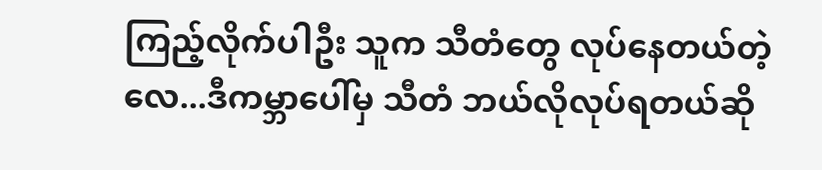ကြည့်လိုက်ပါဦး သူက သီတံတွေ လုပ်နေတယ်တဲ့လေ...ဒီကမ္ဘာပေါ်မှ သီတံ ဘယ်လိုလုပ်ရတယ်ဆို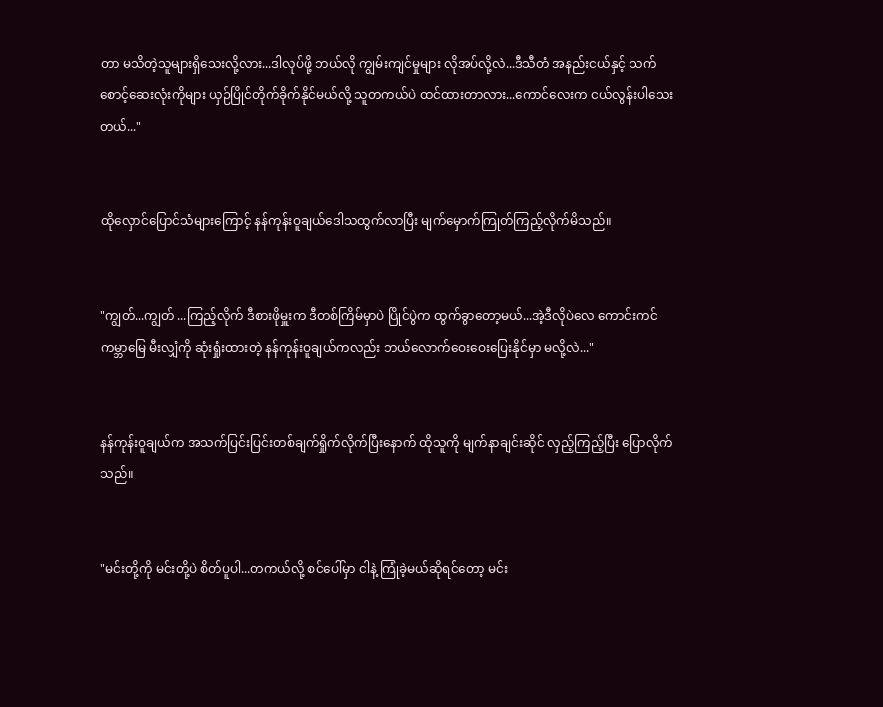တာ မသိတဲ့သူများရှိသေးလို့လား...ဒါလုပ်ဖို့ ဘယ်လို ကျွမ်းကျင်မှုများ လိုအပ်လို့လဲ...ဒီသီတံ အနည်းငယ်နှင့် သက်စောင့်ဆေးလုံးကိုများ ယှဉ်ပြိုင်တိုက်ခိုက်နိုင်မယ်လို့ သူတကယ်ပဲ ထင်ထားတာလား...ကောင်လေးက ငယ်လွန်းပါသေးတယ်..."


ထိုလှောင်ပြောင်သံများကြောင့် နန်ကုန်းဝူချယ်ဒေါသထွက်လာပြီး မျက်မှောက်ကြုတ်ကြည့်လိုက်မိသည်။


"ကျွတ်...ကျွတ် ...ကြည့်လိုက် ဒီစားဖိုမှူးက ဒီတစ်ကြိမ်မှာပဲ ပြိုင်ပွဲက ထွက်ခွာတော့မယ်...အဲ့ဒီလိုပဲလေ ကောင်းကင်ကမ္ဘာမြေ မီးလျှံကို ဆုံးရှုံးထားတဲ့ နန်ကုန်းဝူချယ်ကလည်း ဘယ်လောက်ဝေးဝေးပြေးနိုင်မှာ မလို့လဲ..."


နန်ကုန်းဝူချယ်က အသက်ပြင်းပြင်းတစ်ချက်ရှိုက်လိုက်ပြီးနောက် ထိုသူကို မျက်နာချင်းဆိုင် လှည့်ကြည့်ပြီး ပြောလိုက်သည်။


"မင်းတို့ကို မင်းတို့ပဲ စိတ်ပူပါ...တကယ်လို့ စင်ပေါ်မှာ ငါနဲ့ ကြုံခဲ့မယ်ဆိုရင်တော့ မင်း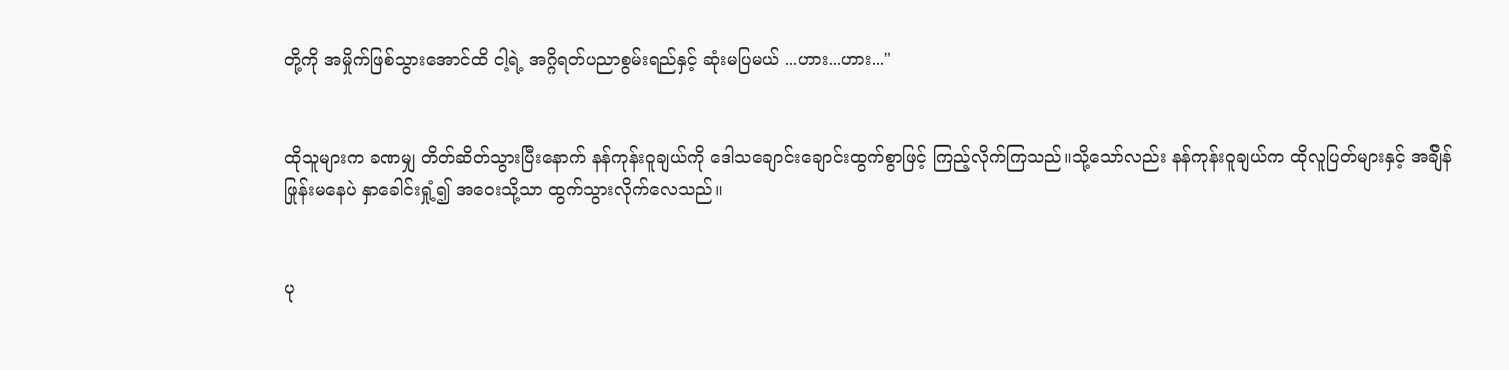တို့ကို အမှိုက်ဖြစ်သွားအောင်ထိ ငါ့ရဲ့ အဂ္ဂိရတ်ပညာစွမ်းရည်နှင့် ဆုံးမပြမယ် ...ဟား...ဟား..."


ထိုသူများက ခဏမျှ တိတ်ဆိတ်သွားပြီးနောက် နန်ကုန်းဝူချယ်ကို ဒေါသချောင်းချောင်းထွက်စွာဖြင့် ကြည့်လိုက်ကြသည်။သို့သော်လည်း နန်ကုန်းဝူချယ်က ထိုလူပြတ်များနှင့် အခ်ျိန်ဖြုန်းမနေပဲ နှာခေါင်းရှုံ့၍ အဝေးသို့သာ ထွက်သွားလိုက်လေသည်။


ပု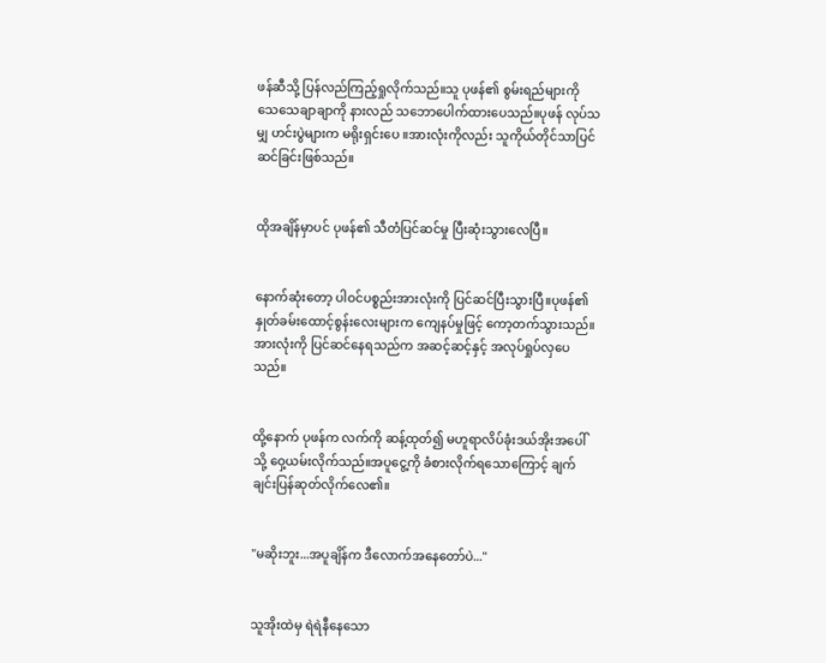ဖန်ဆီသို့ ပြန်လည်ကြည့်ရှုလိုက်သည်။သူ ပုဖန်၏ စွမ်းရည်များကို သေသေချာချာကို နားလည် သဘောပေါက်ထားပေသည်။ပုဖန် လုပ်သမျှ ဟင်းပွဲများက မရိုးရှင်းပေ ။အားလုံးကိုလည်း သူကိုယ်တိုင်သာပြင်ဆင်ခြင်းဖြစ်သည်။


ထိုအချိန်မှာပင် ပုဖန်၏ သီတံပြင်ဆင်မှု ပြီးဆုံးသွားလေပြီ။


နောက်ဆုံးတော့ ပါဝင်ပစ္စည်းအားလုံးကို ပြင်ဆင်ပြီးသွားပြီ။ပုဖန်၏ နှုတ်ခမ်းထောင့်စွန်းလေးများက ကျေနပ်မှုဖြင့် ကော့တက်သွားသည်။အားလုံးကို ပြင်ဆင်နေရသည်က အဆင့်ဆင့်နှင့် အလုပ်ရှုပ်လှပေသည်။


ထို့နောက် ပုဖန်က လက်ကို ဆန့်ထုတ်၍ မဟူရာလိပ်ခုံးဒယ်အိုးအပေါ်သို့ ဝှေ့ယမ်းလိုက်သည်။အပူငွေ့ကို ခံစားလိုက်ရသောကြောင့် ချက်ချင်းပြန်ဆုတ်လိုက်လေ၏။


"မဆိုးဘူး...အပူချိန်က ဒီလောက်အနေတော်ပဲ..."


သူအိုးထဲမှ ရဲရဲနီနေသော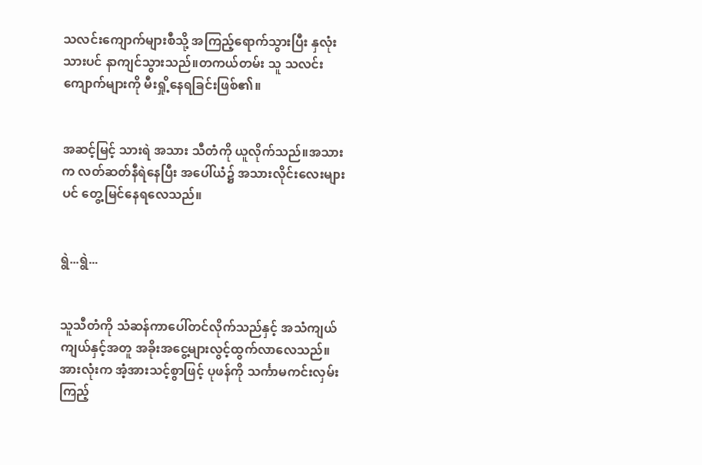သလင်းကျောက်များစီသို့ အကြည့်ရောက်သွားပြီး နှလုံးသားပင် နာကျင်သွားသည်။တကယ်တမ်း သူ သလင်းကျောက်များကို မီးရှို့နေရခြင်းဖြစ်၏။


အဆင့်မြင့် သားရဲ အသား သီတံကို ယူလိုက်သည်။အသားက လတ်ဆတ်နီရဲနေပြီး အပေါ်ယံ၌ အသားလိုင်းလေးများပင် တွေ့မြင်နေရလေသည်။


ရွဲ...ရွဲ...


သူသီတံကို သံဆန်ကာပေါ်တင်လိုက်သည်နှင့် အသံကျယ်ကျယ်နှင့်အတူ အခိုးအငွေ့များလွင့်ထွက်လာလေသည်။အားလုံးက အံ့အားသင့်စွာဖြင့် ပုဖန်ကို သင်္ကာမကင်းလှမ်းကြည့်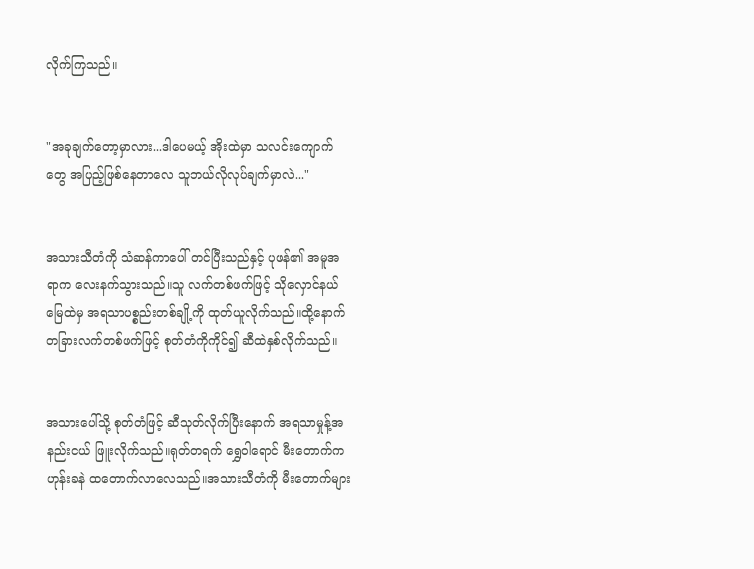လိုက်ကြသည်။


"အခုချက်တော့မှာလား...ဒါပေမယ့် အိုးထဲမှာ သလင်းကျောက်တွေ အပြည့်ဖြစ်နေတာလေ သူဘယ်လိုလုပ်ချက်မှာလဲ..."


အသားသီတံကို သံဆန်ကာပေါ် တင်ပြီးသည်နှင့် ပုဖန်၏ အမူအရာက လေးနက်သွားသည်။သူ လက်တစ်ဖက်ဖြင့် သိုလှောင်နယ်မြေထဲမှ အရသာပစ္စည်းတစ်ချို့ကို ထုတ်ယူလိုက်သည်။ထို့နောက် တခြားလက်တစ်ဖက်ဖြင့် စုတ်တံကိုကိုင်၍ ဆီထဲနှစ်လိုက်သည်။


အသားပေါ်သို့ စုတ်တံဖြင့် ဆီသုတ်လိုက်ပြီးနောက် အရသာမှုန့်အနည်းငယ် ဖြူးလိုက်သည်။ရုတ်တရက် ရွှေဝါရောင် မီးတောက်က ဟုန်းခနဲ ထတောက်လာလေသည်။အသားသီတံကို မီးတောက်များ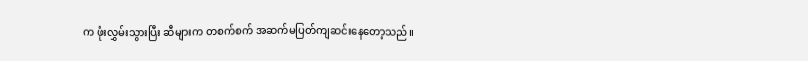က ဖုံးလွှမ်းသွားပြီး ဆီများက တစက်စက် အဆက်မပြတ်ကျဆင်းနေတော့သည်။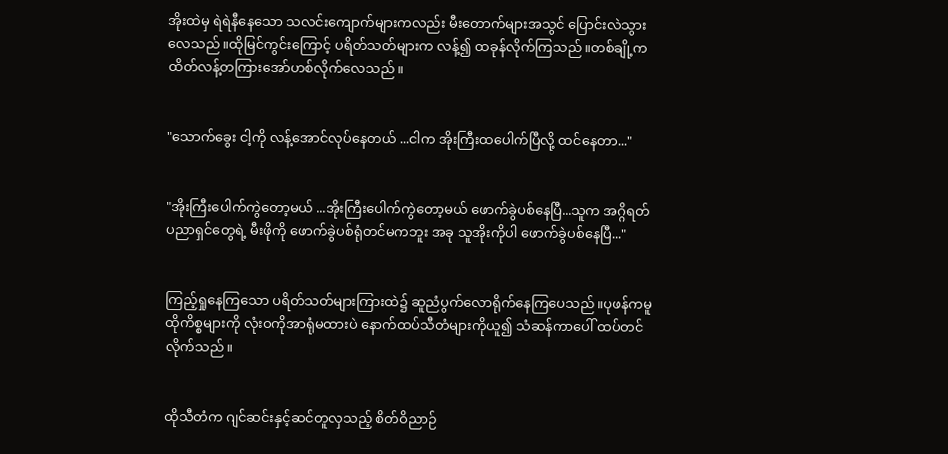အိုးထဲမှ ရဲရဲနီနေသော သလင်းကျောက်များကလည်း မီးတောက်များအသွင် ပြောင်းလဲသွားလေသည်။ထိုမြင်ကွင်းကြောင့် ပရိတ်သတ်များက လန့်၍ ထခုန်လိုက်ကြသည်။တစ်ချို့က ထိတ်လန့်တကြားအော်ဟစ်လိုက်လေသည်။


"သောက်ခွေး ငါ့ကို လန့်အောင်လုပ်နေတယ် ...ငါက အိုးကြီးထပေါက်ပြီလို့ ထင်နေတာ..."


"အိုးကြီးပေါက်ကွဲတော့မယ် ...အိုးကြီးပေါက်ကွဲတော့မယ် ဖောက်ခွဲပစ်နေပြီ...သူက အဂ္ဂိရတ်ပညာရှင်တွေရဲ့ မီးဖိုကို ဖောက်ခွဲပစ်ရုံတင်မကဘူး အခု သူအိုးကိုပါ ဖောက်ခွဲပစ်နေပြီ..."


ကြည့်ရှုနေကြသော ပရိတ်သတ်များကြားထဲ၌ ဆူညံပွက်လောရိုက်နေကြပေသည်။ပုဖန်ကမူ ထိုကိစ္စများကို လုံးဝကိုအာရုံမထားပဲ နောက်ထပ်သီတံများကိုယူ၍ သံဆန်ကာပေါ် ထပ်တင်လိုက်သည်။


ထိုသီတံက ဂျင်ဆင်းနှင့်ဆင်တူလှသည့် စိတ်ဝိညာဉ်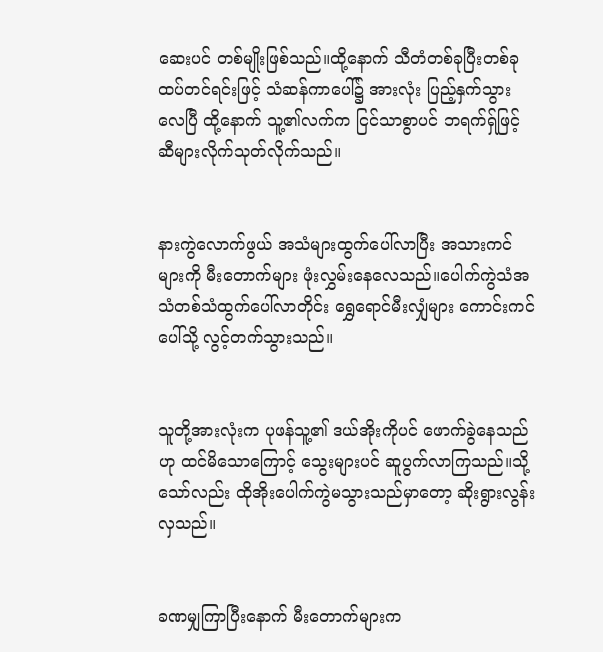ဆေးပင် တစ်မျိုးဖြစ်သည်။ထို့နောက် သီတံတစ်ခုပြီးတစ်ခုထပ်တင်ရင်းဖြင့် သံဆန်ကာပေါ်၌ အားလုံး ပြည့်နှက်သွားလေပြီ ထို့နောက် သူ့၏လက်က ငြင်သာစွာပင် ဘရက်ရ်ှဖြင့် ဆီများလိုက်သုတ်လိုက်သည်။


နားကွဲလောက်ဖွယ် အသံများထွက်ပေါ်လာပြီး အသားကင်များကို မီးတောက်များ ဖုံးလွှမ်းနေလေသည်။ပေါက်ကွဲသံအသံတစ်သံထွက်ပေါ်လာတိုင်း ရွှေရောင်မီးလျှံများ ကောင်းကင်ပေါ်သို့ လွင့်တက်သွားသည်။


သူတို့အားလုံးက ပုဖန်သူ့၏ ဒယ်အိုးကိုပင် ဖောက်ခွဲနေသည်ဟု ထင်မိသောကြောင့် သွေးများပင် ဆူပွက်လာကြသည်။သို့သော်လည်း ထိုအိုးပေါက်ကွဲမသွားသည်မှာတော့ ဆိုးရွားလွန်းလှသည်။


ခဏမျှကြာပြီးနောက် မီးတောက်များက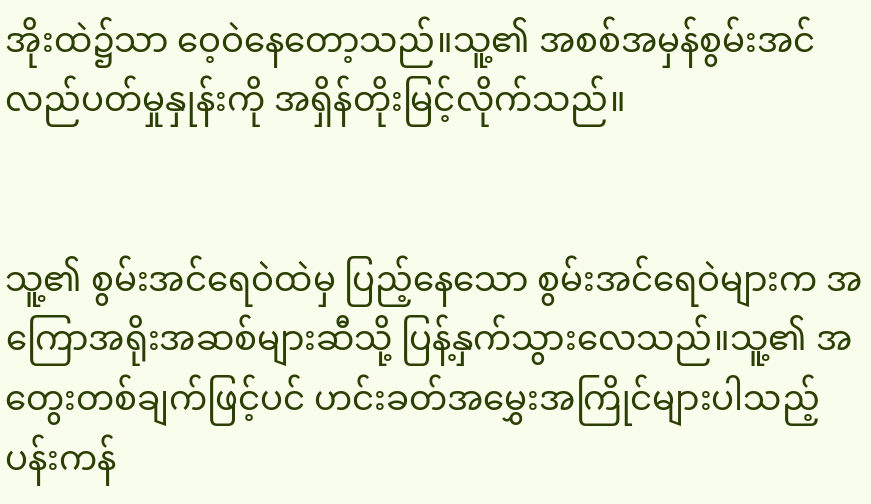အိုးထဲ၌သာ ဝေ့ဝဲနေတော့သည်။သူ့၏ အစစ်အမှန်စွမ်းအင်လည်ပတ်မှုနှုန်းကို အရှိန်တိုးမြင့်လိုက်သည်။


သူ့၏ စွမ်းအင်ရေဝဲထဲမှ ပြည့်နေသော စွမ်းအင်ရေဝဲများက အကြောအရိုးအဆစ်များဆီသို့ ပြန့်နှက်သွားလေသည်။သူ့၏ အတွေးတစ်ချက်ဖြင့်ပင် ဟင်းခတ်အမွှေးအကြိုင်များပါသည့် ပန်းကန်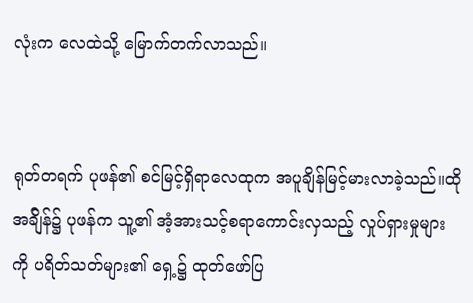လုံးက လေထဲသို့ မြောက်တက်လာသည်။


ရုတ်တရက် ပုဖန်၏ စင်မြင့်ရှိရာလေထုက အပူချိန်မြင့်မားလာခဲ့သည်။ထိုအခ်ျိန်၌ ပုဖန်က သူ့၏ အံ့အားသင့်စရာကောင်းလှသည့် လှုပ်ရှားမှုများကို ပရိတ်သတ်များ၏ ရှေ့၌ ထုတ်ဖော်ပြ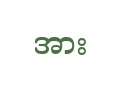အား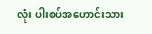လုံး ပါးစပ်အဟောင်းသား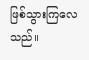ဖြစ်သွားကြလေသည်။